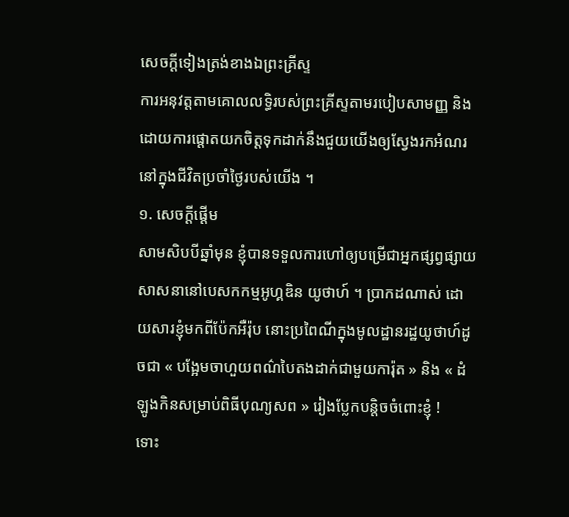សេចក្តីទៀងត្រង់ខាងឯព្រះគ្រីស្ទ
ការអនុវត្តតាមគោលលទ្ធិរបស់ព្រះគ្រីស្ទតាមរបៀបសាមញ្ញ និងដោយការផ្ដោតយកចិត្តទុកដាក់នឹងជួយយើងឲ្យស្វែងរកអំណរនៅក្នុងជីវិតប្រចាំថ្ងៃរបស់យើង ។
១. សេចក្ដីផ្ដើម
សាមសិបបីឆ្នាំមុន ខ្ញុំបានទទួលការហៅឲ្យបម្រើជាអ្នកផ្សព្វផ្សាយសាសនានៅបេសកកម្មអូហ្គឌិន យូថាហ៍ ។ ប្រាកដណាស់ ដោយសារខ្ញុំមកពីប៉ែកអឺរ៉ុប នោះប្រពៃណីក្នុងមូលដ្ឋានរដ្ឋយូថាហ៍ដូចជា « បង្អែមចាហួយពណ៌បៃតងដាក់ជាមួយការ៉ុត » និង « ដំឡូងកិនសម្រាប់ពិធីបុណ្យសព » រៀងប្លែកបន្តិចចំពោះខ្ញុំ !
ទោះ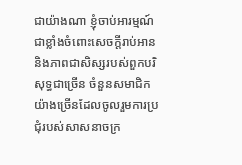ជាយ៉ាងណា ខ្ញុំចាប់អារម្មណ៍ជាខ្លាំងចំពោះសេចក្តីរាប់អាន និងភាពជាសិស្សរបស់ពួកបរិសុទ្ធជាច្រើន ចំនួនសមាជិកយ៉ាងច្រើនដែលចូលរួមការប្រជុំរបស់សាសនាចក្រ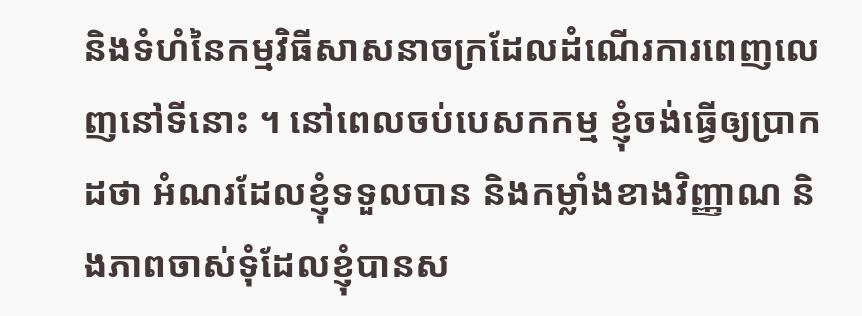និងទំហំនៃកម្មវិធីសាសនាចក្រដែលដំណើរការពេញលេញនៅទីនោះ ។ នៅពេលចប់បេសកកម្ម ខ្ញុំចង់ធ្វើឲ្យប្រាកដថា អំណរដែលខ្ញុំទទួលបាន និងកម្លាំងខាងវិញ្ញាណ និងភាពចាស់ទុំដែលខ្ញុំបានស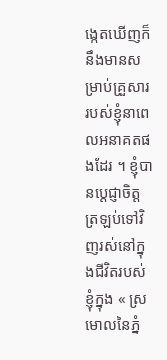ង្កេតឃើញក៏នឹងមានសម្រាប់គ្រួសាររបស់ខ្ញុំនាពេលអនាគតផងដែរ ។ ខ្ញុំបានប្តេជ្ញាចិត្តត្រឡប់ទៅវិញរស់នៅក្នុងជីវិតរបស់ខ្ញុំក្នុង « ស្រមោលនៃភ្នំ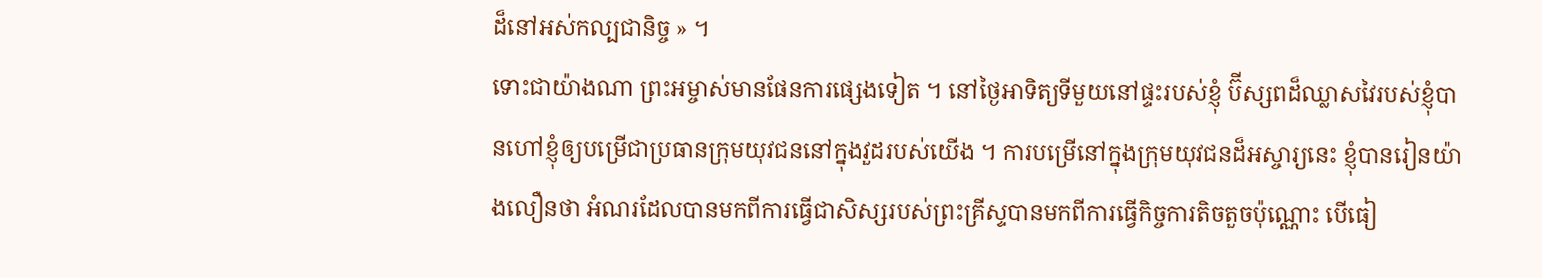ដ៏នៅអស់កល្បជានិច្ច » ។
ទោះជាយ៉ាងណា ព្រះអម្ចាស់មានផែនការផ្សេងទៀត ។ នៅថ្ងៃអាទិត្យទីមួយនៅផ្ទះរបស់ខ្ញុំ ប៊ីស្សពដ៏ឈ្លាសវៃរបស់ខ្ញុំបានហៅខ្ញុំឲ្យបម្រើជាប្រធានក្រុមយុវជននៅក្នុងវួដរបស់យើង ។ ការបម្រើនៅក្នុងក្រុមយុវជនដ៏អស្ចារ្យនេះ ខ្ញុំបានរៀនយ៉ាងលឿនថា អំណរដែលបានមកពីការធ្វើជាសិស្សរបស់ព្រះគ្រីស្ទបានមកពីការធ្វើកិច្ចការតិចតួចប៉ុណ្ណោះ បើធៀ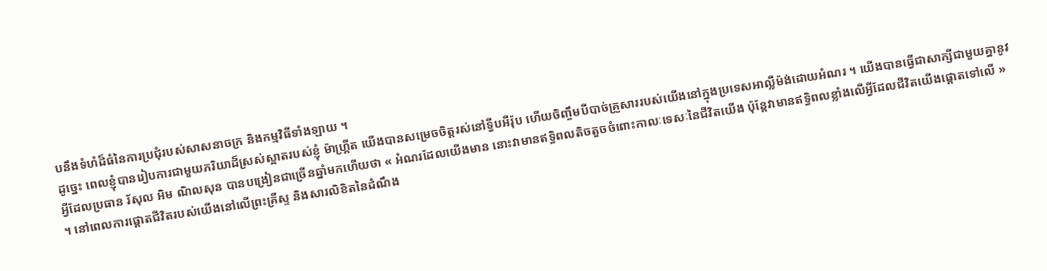បនឹងទំហំដ៏ធំនៃការប្រជុំរបស់សាសនាចក្រ និងកម្មវិធីទាំងឡាយ ។
ដូច្នេះ ពេលខ្ញុំបានរៀបការជាមួយភរិយាដ៏ស្រស់ស្អាតរបស់ខ្ញុំ ម៉ាហ្គី្រត យើងបានសម្រេចចិត្តរស់នៅទ្វីបអឺរ៉ុប ហើយចិញ្ចឹមបីបាច់គ្រួសាររបស់យើងនៅក្នុងប្រទេសអាល្លឺម៉ង់ដោយអំណរ ។ យើងបានធ្វើជាសាក្សីជាមួយគ្នានូវអ្វីដែលប្រធាន រ័សុល អិម ណិលសុន បានបង្រៀនជាច្រើនឆ្នាំមកហើយថា « អំណរដែលយើងមាន នោះវាមានឥទ្ធិពលតិចតួចចំពោះកាលៈទេសៈនៃជីវិតយើង ប៉ុន្តែវាមានឥទ្ធិពលខ្លាំងលើអ្វីដែលជីវិតយើងផ្តោតទៅលើ » ។ នៅពេលការផ្ដោតជីវិតរបស់យើងនៅលើព្រះគ្រីស្ទ និងសារលិខិតនៃដំណឹង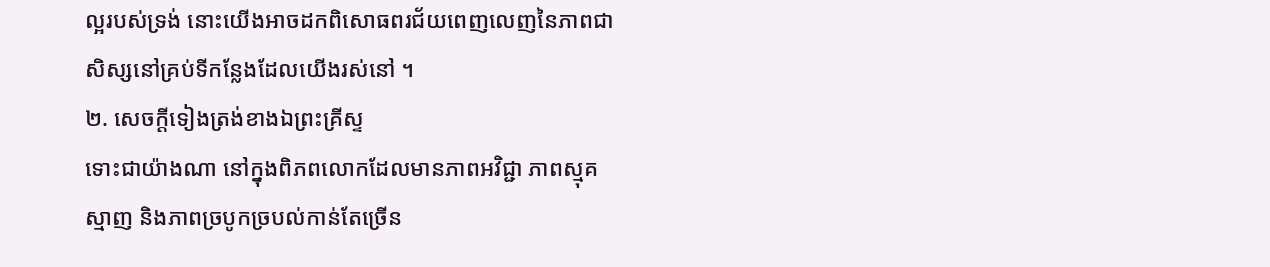ល្អរបស់ទ្រង់ នោះយើងអាចដកពិសោធពរជ័យពេញលេញនៃភាពជាសិស្សនៅគ្រប់ទីកន្លែងដែលយើងរស់នៅ ។
២. សេចក្តីទៀងត្រង់ខាងឯព្រះគ្រីស្ទ
ទោះជាយ៉ាងណា នៅក្នុងពិភពលោកដែលមានភាពអវិជ្ជា ភាពស្មុគស្មាញ និងភាពច្របូកច្របល់កាន់តែច្រើន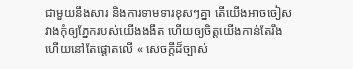ជាមួយនឹងសារ និងការទាមទារខុសៗគ្នា តើយើងអាចចៀសវាងកុំឲ្យភ្នែករបស់យើងងងឹត ហើយឲ្យចិត្តយើងកាន់តែរឹង ហើយនៅតែផ្តោតលើ « សេចក្ដីដ៏ច្បាស់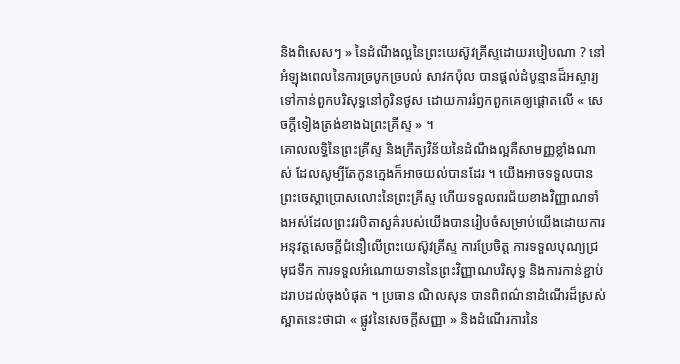និងពិសេសៗ » នៃដំណឹងល្អនៃព្រះយេស៊ូវគ្រីស្ទដោយរបៀបណា ? នៅអំឡុងពេលនៃការច្របូកច្របល់ សាវកប៉ុល បានផ្ដល់ដំបូន្មានដ៏អស្ចារ្យទៅកាន់ពួកបរិសុទ្ធនៅកូរិនថូស ដោយការរំឭកពួកគេឲ្យផ្ដោតលើ « សេចក្តីទៀងត្រង់ខាងឯព្រះគ្រីស្ទ » ។
គោលលទ្ធិនៃព្រះគ្រីស្ទ និងក្រឹត្យវិន័យនៃដំណឹងល្អគឺសាមញ្ញខ្លាំងណាស់ ដែលសូម្បីតែកូនក្មេងក៏អាចយល់បានដែរ ។ យើងអាចទទួលបានព្រះចេស្ដាប្រោសលោះនៃព្រះគ្រីស្ទ ហើយទទួលពរជ័យខាងវិញ្ញាណទាំងអស់ដែលព្រះវរបិតាសួគ៌របស់យើងបានរៀបចំសម្រាប់យើងដោយការអនុវត្តសេចក្តីជំនឿលើព្រះយេស៊ូវគ្រីស្ទ ការប្រែចិត្ត ការទទួលបុណ្យជ្រមុជទឹក ការទទួលអំណោយទាននៃព្រះវិញ្ញាណបរិសុទ្ធ និងការកាន់ខ្ជាប់ដរាបដល់ចុងបំផុត ។ ប្រធាន ណិលសុន បានពិពណ៌នាដំណើរដ៏ស្រស់ស្អាតនេះថាជា « ផ្លូវនៃសេចក្តីសញ្ញា » និងដំណើរការនៃ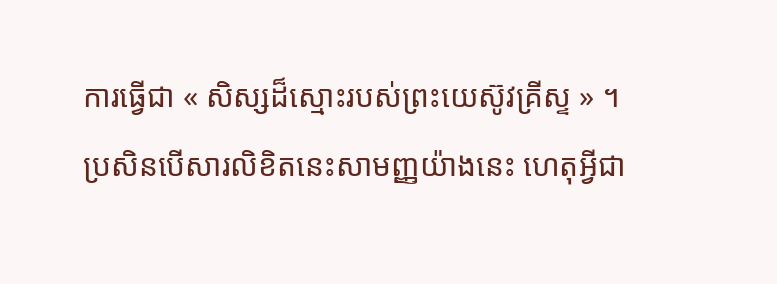ការធ្វើជា « សិស្សដ៏ស្មោះរបស់ព្រះយេស៊ូវគ្រីស្ទ » ។
ប្រសិនបើសារលិខិតនេះសាមញ្ញយ៉ាងនេះ ហេតុអ្វីជា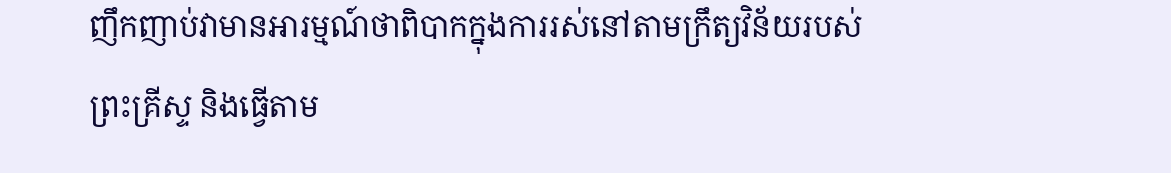ញឹកញាប់វាមានអារម្មណ៍ថាពិបាកក្នុងការរស់នៅតាមក្រឹត្យវិន័យរបស់ព្រះគ្រីស្ទ និងធ្វើតាម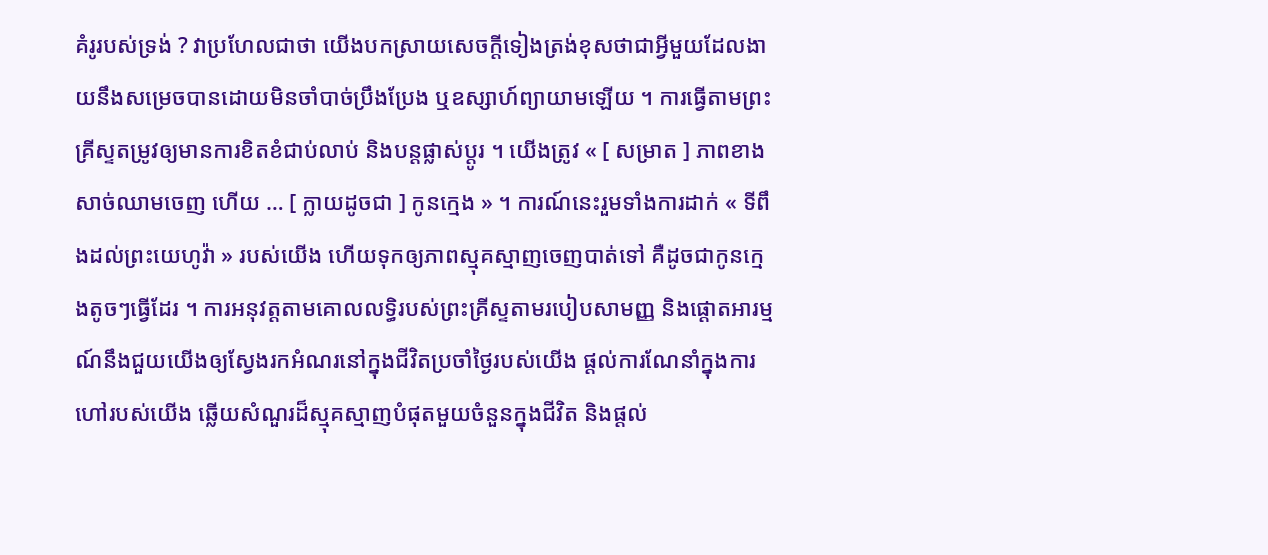គំរូរបស់ទ្រង់ ? វាប្រហែលជាថា យើងបកស្រាយសេចក្តីទៀងត្រង់ខុសថាជាអ្វីមួយដែលងាយនឹងសម្រេចបានដោយមិនចាំបាច់ប្រឹងប្រែង ឬឧស្សាហ៍ព្យាយាមឡើយ ។ ការធ្វើតាមព្រះគ្រីស្ទតម្រូវឲ្យមានការខិតខំជាប់លាប់ និងបន្តផ្លាស់ប្តូរ ។ យើងត្រូវ « [ សម្រាត ] ភាពខាងសាច់ឈាមចេញ ហើយ … [ ក្លាយដូចជា ] កូនក្មេង » ។ ការណ៍នេះរួមទាំងការដាក់ « ទីពឹងដល់ព្រះយេហូវ៉ា » របស់យើង ហើយទុកឲ្យភាពស្មុគស្មាញចេញបាត់ទៅ គឺដូចជាកូនក្មេងតូចៗធ្វើដែរ ។ ការអនុវត្តតាមគោលលទ្ធិរបស់ព្រះគ្រីស្ទតាមរបៀបសាមញ្ញ និងផ្តោតអារម្មណ៍នឹងជួយយើងឲ្យស្វែងរកអំណរនៅក្នុងជីវិតប្រចាំថ្ងៃរបស់យើង ផ្តល់ការណែនាំក្នុងការហៅរបស់យើង ឆ្លើយសំណួរដ៏ស្មុគស្មាញបំផុតមួយចំនួនក្នុងជីវិត និងផ្តល់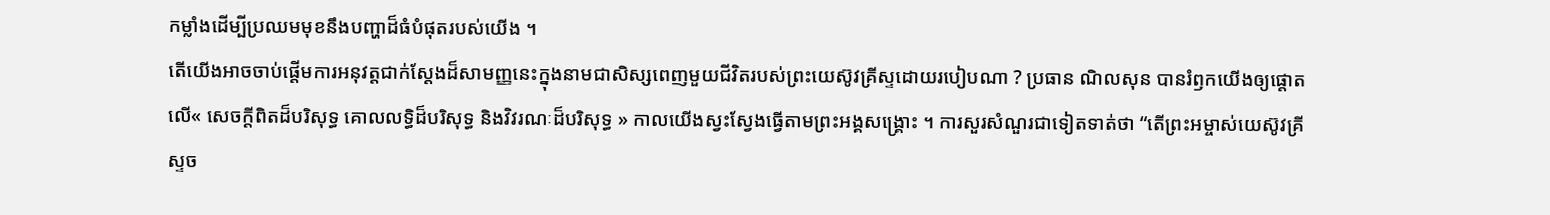កម្លាំងដើម្បីប្រឈមមុខនឹងបញ្ហាដ៏ធំបំផុតរបស់យើង ។
តើយើងអាចចាប់ផ្តើមការអនុវត្តជាក់ស្តែងដ៏សាមញ្ញនេះក្នុងនាមជាសិស្សពេញមួយជីវិតរបស់ព្រះយេស៊ូវគ្រីស្ទដោយរបៀបណា ? ប្រធាន ណិលសុន បានរំឭកយើងឲ្យផ្តោតលើ« សេចក្តីពិតដ៏បរិសុទ្ធ គោលលទ្ធិដ៏បរិសុទ្ធ និងវិវរណៈដ៏បរិសុទ្ធ » កាលយើងស្វះស្វែងធ្វើតាមព្រះអង្គសង្រ្គោះ ។ ការសួរសំណួរជាទៀតទាត់ថា “តើព្រះអម្ចាស់យេស៊ូវគ្រីស្ទច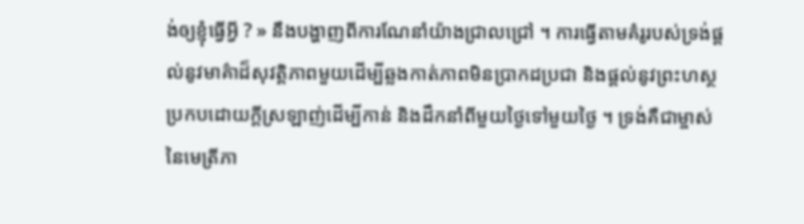ង់ឲ្យខ្ញុំធ្វើអី្វ ? » នឹងបង្ហាញពីការណែនាំយ៉ាងជ្រាលជ្រៅ ។ ការធ្វើតាមគំរូរបស់ទ្រង់ផ្តល់នូវមាគ៌ាដ៏សុវត្តិភាពមួយដើម្បីឆ្លងកាត់ភាពមិនប្រាកដប្រជា និងផ្តល់នូវព្រះហស្ថប្រកបដោយក្តីស្រឡាញ់ដើម្បីកាន់ និងដឹកនាំពីមួយថ្ងៃទៅមួយថ្ងៃ ។ ទ្រង់គឺជាម្ចាស់នៃមេត្រីភា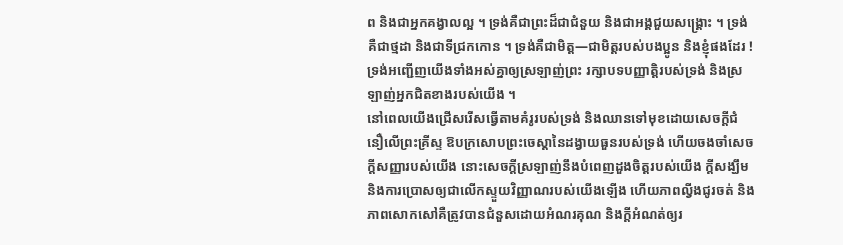ព និងជាអ្នកគង្វាលល្អ ។ ទ្រង់គឺជាព្រះដ៏ជាជំនួយ និងជាអង្គជួយសង្រ្គោះ ។ ទ្រង់គឺជាថ្មដា និងជាទីជ្រកកោន ។ ទ្រង់គឺជាមិត្ត—ជាមិត្តរបស់បងប្អូន និងខ្ញុំផងដែរ ! ទ្រង់អញ្ជើញយើងទាំងអស់គ្នាឲ្យស្រឡាញ់ព្រះ រក្សាបទបញ្ញាត្តិរបស់ទ្រង់ និងស្រឡាញ់អ្នកជិតខាងរបស់យើង ។
នៅពេលយើងជ្រើសរើសធ្វើតាមគំរូរបស់ទ្រង់ និងឈានទៅមុខដោយសេចក្តីជំនឿលើព្រះគ្រីស្ទ ឱបក្រសោបព្រះចេស្ដានៃដង្វាយធួនរបស់ទ្រង់ ហើយចងចាំសេចក្តីសញ្ញារបស់យើង នោះសេចក្តីស្រឡាញ់នឹងបំពេញដួងចិត្តរបស់យើង ក្តីសង្ឃឹម និងការប្រោសឲ្យជាលើកស្ទួយវិញ្ញាណរបស់យើងឡើង ហើយភាពល្វីងជូរចត់ និងភាពសោកសៅគឺត្រូវបានជំនួសដោយអំណរគុណ និងក្តីអំណត់ឲ្យរ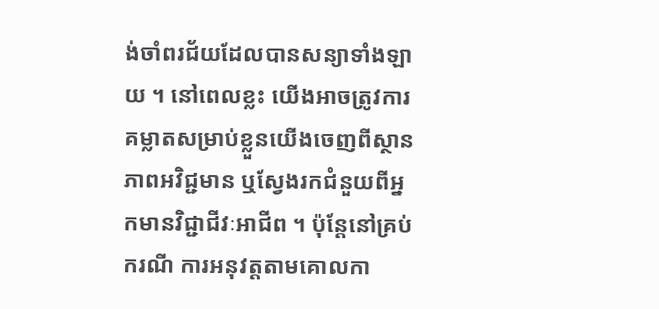ង់ចាំពរជ័យដែលបានសន្យាទាំងឡាយ ។ នៅពេលខ្លះ យើងអាចត្រូវការគម្លាតសម្រាប់ខ្លួនយើងចេញពីស្ថានភាពអវិជ្ជមាន ឬស្វែងរកជំនួយពីអ្នកមានវិជ្ជាជីវៈអាជីព ។ ប៉ុន្តែនៅគ្រប់ករណី ការអនុវត្តតាមគោលកា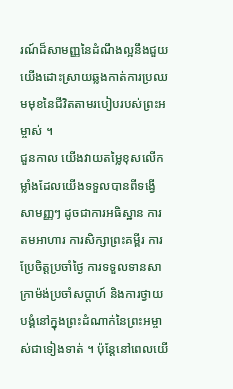រណ៍ដ៏សាមញ្ញនៃដំណឹងល្អនឹងជួយយើងដោះស្រាយឆ្លងកាត់ការប្រឈមមុខនៃជីវិតតាមរបៀបរបស់ព្រះអម្ចាស់ ។
ជួនកាល យើងវាយតម្លៃខុសលើកម្លាំងដែលយើងទទួលបានពីទង្វើសាមញ្ញៗ ដូចជាការអធិស្ឋាន ការតមអាហារ ការសិក្សាព្រះគម្ពីរ ការប្រែចិត្តប្រចាំថ្ងៃ ការទទួលទានសាក្រាម៉ង់ប្រចាំសប្តាហ៍ និងការថ្វាយបង្គំនៅក្នុងព្រះដំណាក់នៃព្រះអម្ចាស់ជាទៀងទាត់ ។ ប៉ុន្តែនៅពេលយើ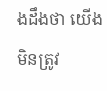ងដឹងថា យើងមិនត្រូវ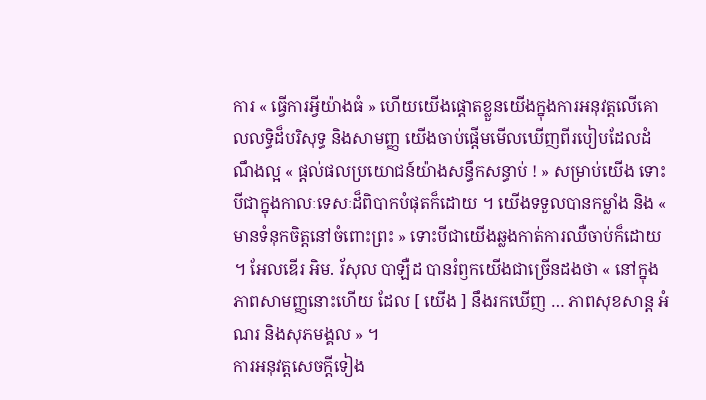ការ « ធ្វើការអ្វីយ៉ាងធំ » ហើយយើងផ្ដោតខ្លួនយើងក្នុងការអនុវត្តលើគោលលទ្ធិដ៏បរិសុទ្ធ និងសាមញ្ញ យើងចាប់ផ្ដើមមើលឃើញពីរបៀបដែលដំណឹងល្អ « ផ្ដល់ផលប្រយោជន៍យ៉ាងសន្ធឹកសន្ធាប់ ! » សម្រាប់យើង ទោះបីជាក្នុងកាលៈទេសៈដ៏ពិបាកបំផុតក៏ដោយ ។ យើងទទួលបានកម្លាំង និង « មានទំនុកចិត្តនៅចំពោះព្រះ » ទោះបីជាយើងឆ្លងកាត់ការឈឺចាប់ក៏ដោយ ។ អែលឌើរ អិម. រ័សុល បាឡឺដ បានរំឭកយើងជាច្រើនដងថា « នៅក្នុងភាពសាមញ្ញនោះហើយ ដែល [ យើង ] នឹងរកឃើញ … ភាពសុខសាន្ត អំណរ និងសុភមង្គល » ។
ការអនុវត្តសេចក្តីទៀង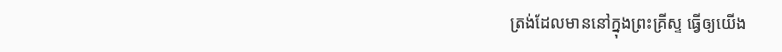ត្រង់ដែលមាននៅក្នុងព្រះគ្រីស្ទ ធ្វើឲ្យយើង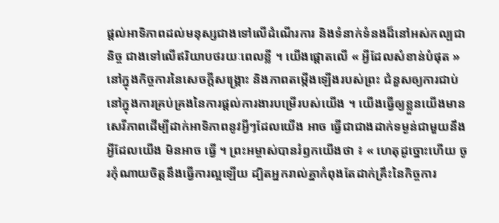ផ្តល់អាទិភាពដល់មនុស្សជាងទៅលើដំណើរការ និងទំនាក់ទំនងដ៏នៅអស់កល្បជានិច្ច ជាងទៅលើឥរិយាបថរយៈពេលខ្លី ។ យើងផ្ដោតលើ « អ្វីដែលសំខាន់បំផុត » នៅក្នុងកិច្ចការនៃសេចក្តីសង្រ្គោះ និងភាពតម្កើងឡើងរបស់ព្រះ ជំនួសឲ្យការជាប់នៅក្នុងការគ្រប់គ្រងនៃការផ្ដល់ការងារបម្រើរបស់យើង ។ យើងធ្វើឲ្យខ្លួនយើងមានសេរីភាពដើម្បីដាក់អាទិភាពនូវអ្វីៗដែលយើង អាច ធ្វើជាជាងដាក់ទម្ងន់ជាមួយនឹងអ្វីដែលយើង មិនអាច ធ្វើ ។ ព្រះអម្ចាស់បានរំឭកយើងថា ៖ « ហេតុដូច្នោះហើយ ចូរកុំណាយចិត្តនឹងធ្វើការល្អឡើយ ដ្បិតអ្នករាល់គ្នាកំពុងតែដាក់គ្រឹះនៃកិច្ចការ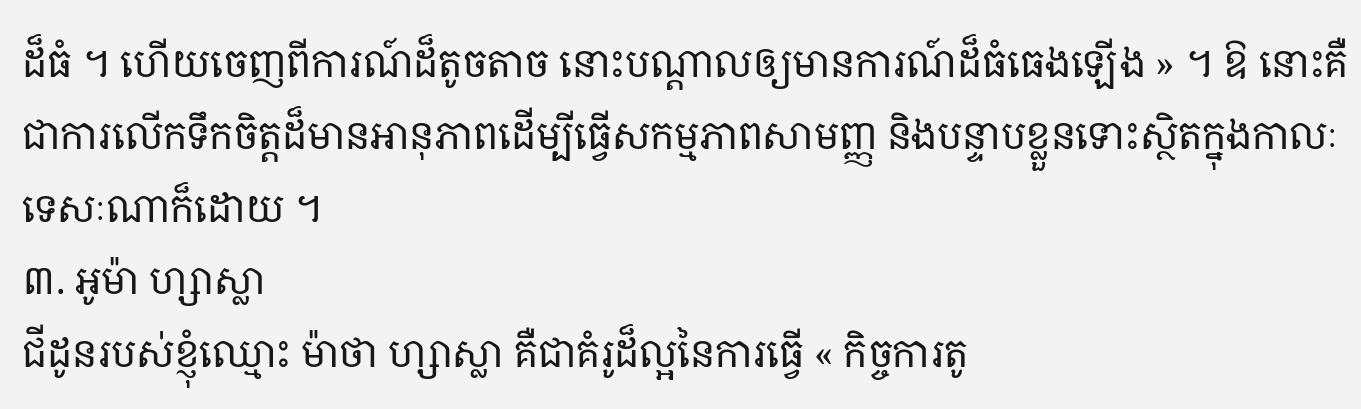ដ៏ធំ ។ ហើយចេញពីការណ៍ដ៏តូចតាច នោះបណ្ដាលឲ្យមានការណ៍ដ៏ធំធេងឡើង » ។ ឱ នោះគឺជាការលើកទឹកចិត្តដ៏មានអានុភាពដើម្បីធ្វើសកម្មភាពសាមញ្ញ និងបន្ទាបខ្លួនទោះស្ថិតក្នុងកាលៈទេសៈណាក៏ដោយ ។
៣. អូម៉ា ហ្សាស្លា
ជីដូនរបស់ខ្ញុំឈ្មោះ ម៉ាថា ហ្សាស្លា គឺជាគំរូដ៏ល្អនៃការធ្វើ « កិច្ចការតូ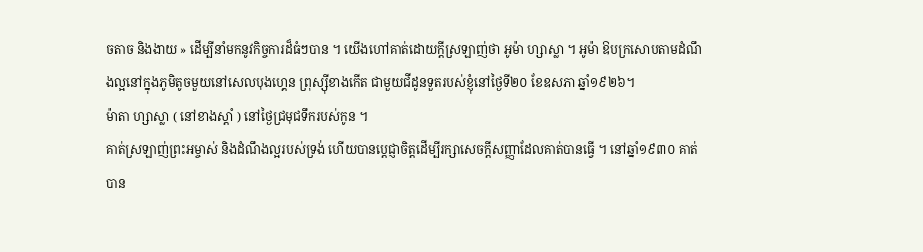ចតាច និងងាយ » ដើម្បីនាំមកនូវកិច្ចការដ៏ធំៗបាន ។ យើងហៅគាត់ដោយក្តីស្រឡាញ់ថា អូម៉ា ហ្សាស្លា ។ អូម៉ា ឱបក្រសោបតាមដំណឹងល្អនៅក្នុងភូមិតូចមួយនៅសេលបុងហ្គេន ព្រុស្ស៊ីខាងកើត ជាមួយជីដូនទួតរបស់ខ្ញុំនៅថ្ងៃទី២០ ខែឧសភា ឆ្នាំ១៩២៦។
ម៉ាតា ហ្សាស្លា ( នៅខាងស្ដាំ ) នៅថ្ងៃជ្រមុជទឹករបស់កូន ។
គាត់ស្រឡាញ់ព្រះអម្ចាស់ និងដំណឹងល្អរបស់ទ្រង់ ហើយបានប្តេជ្ញាចិត្តដើម្បីរក្សាសេចក្តីសញ្ញាដែលគាត់បានធ្វើ ។ នៅឆ្នាំ១៩៣០ គាត់បាន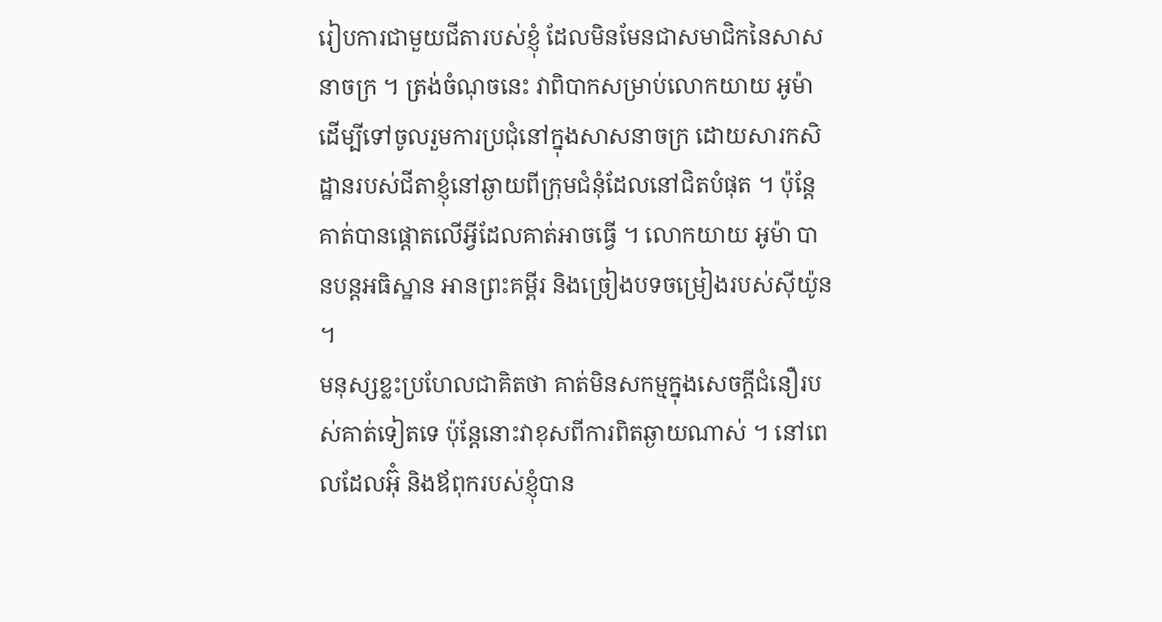រៀបការជាមួយជីតារបស់ខ្ញុំ ដែលមិនមែនជាសមាជិកនៃសាសនាចក្រ ។ ត្រង់ចំណុចនេះ វាពិបាកសម្រាប់លោកយាយ អូម៉ា ដើម្បីទៅចូលរួមការប្រជុំនៅក្នុងសាសនាចក្រ ដោយសារកសិដ្ឋានរបស់ជីតាខ្ញុំនៅឆ្ងាយពីក្រុមជំនុំដែលនៅជិតបំផុត ។ ប៉ុន្តែគាត់បានផ្ដោតលើអ្វីដែលគាត់អាចធ្វើ ។ លោកយាយ អូម៉ា បានបន្តអធិស្ឋាន អានព្រះគម្ពីរ និងច្រៀងបទចម្រៀងរបស់ស៊ីយ៉ូន ។
មនុស្សខ្លះប្រហែលជាគិតថា គាត់មិនសកម្មក្នុងសេចក្តីជំនឿរបស់គាត់ទៀតទេ ប៉ុន្តែនោះវាខុសពីការពិតឆ្ងាយណាស់ ។ នៅពេលដែលអ៊ុំ និងឪពុករបស់ខ្ញុំបាន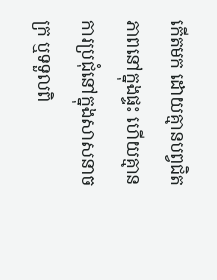កើតមក ដោយគ្មានបព្វជិតភាពនៅក្នុងផ្ទះ ហើយគ្មានការប្រជុំនៅក្នុងសាសនាចក្រ ឬទទួលពិ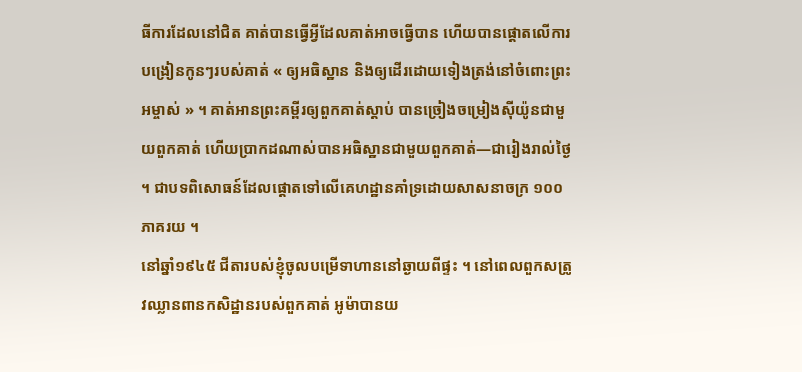ធីការដែលនៅជិត គាត់បានធ្វើអ្វីដែលគាត់អាចធ្វើបាន ហើយបានផ្ដោតលើការបង្រៀនកូនៗរបស់គាត់ « ឲ្យអធិស្ឋាន និងឲ្យដើរដោយទៀងត្រង់នៅចំពោះព្រះអម្ចាស់ » ។ គាត់អានព្រះគម្ពីរឲ្យពួកគាត់ស្ដាប់ បានច្រៀងចម្រៀងស៊ីយ៉ូនជាមួយពួកគាត់ ហើយប្រាកដណាស់បានអធិស្ឋានជាមួយពួកគាត់—ជារៀងរាល់ថ្ងៃ ។ ជាបទពិសោធន៍ដែលផ្តោតទៅលើគេហដ្ឋានគាំទ្រដោយសាសនាចក្រ ១០០ភាគរយ ។
នៅឆ្នាំ១៩៤៥ ជីតារបស់ខ្ញុំចូលបម្រើទាហាននៅឆ្ងាយពីផ្ទះ ។ នៅពេលពួកសត្រូវឈ្លានពានកសិដ្ឋានរបស់ពួកគាត់ អូម៉ាបានយ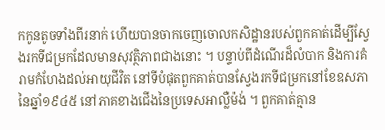កកូនតូចទាំងពីរនាក់ ហើយបានចាកចេញចោលកសិដ្ឋានរបស់ពួកគាត់ដើម្បីស្វែងរកទីជម្រកដែលមានសុវត្ថិភាពជាងនោះ ។ បន្ទាប់ពីដំណើរដ៏លំបាក និងការគំរាមកំហែងដល់អាយុជីវិត នៅទីបំផុតពួកគាត់បានស្វែងរកទីជម្រកនៅខែឧសភា នៃឆ្នាំ១៩៤៥ នៅភាគខាងជើងនៃប្រទេសអាល្លឺម៉ង់ ។ ពួកគាត់គ្មាន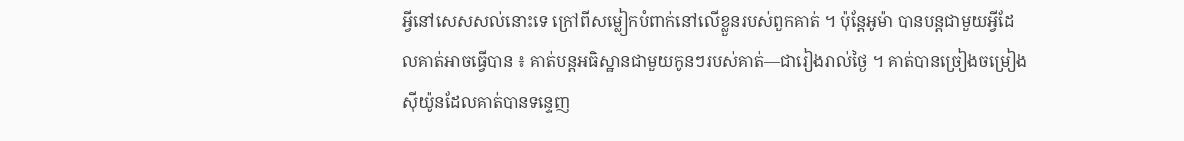អ្វីនៅសេសសល់នោះទេ ក្រៅពីសម្លៀកបំពាក់នៅលើខ្លួនរបស់ពួកគាត់ ។ ប៉ុន្តែអូម៉ា បានបន្តជាមួយអ្វីដែលគាត់អាចធ្វើបាន ៖ គាត់បន្តអធិស្ឋានជាមួយកូនៗរបស់គាត់—ជារៀងរាល់ថ្ងៃ ។ គាត់បានច្រៀងចម្រៀងស៊ីយ៉ូនដែលគាត់បានទន្ទេញ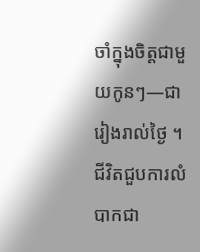ចាំក្នុងចិត្តជាមួយកូនៗ—ជារៀងរាល់ថ្ងៃ ។
ជីវិតជួបការលំបាកជា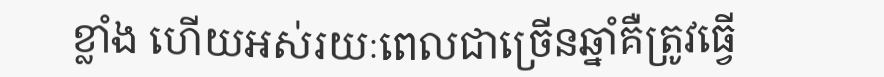ខ្លាំង ហើយអស់រយៈពេលជាច្រើនឆ្នាំគឺត្រូវធ្វើ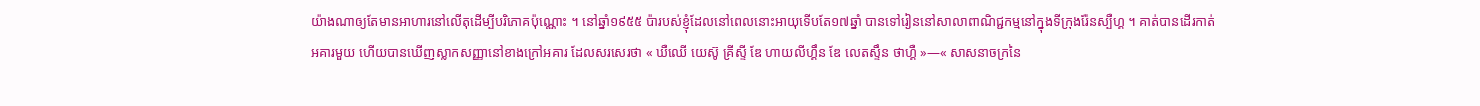យ៉ាងណាឲ្យតែមានអាហារនៅលើតុដើម្បីបរិភោគប៉ុណ្ណោះ ។ នៅឆ្នាំ១៩៥៥ ប៉ារបស់ខ្ញុំដែលនៅពេលនោះអាយុទើបតែ១៧ឆ្នាំ បានទៅរៀននៅសាលាពាណិជ្ជកម្មនៅក្នុងទីក្រុងរ៉ែនស្បឺហ្គ ។ គាត់បានដើរកាត់អគារមួយ ហើយបានឃើញស្លាកសញ្ញានៅខាងក្រៅអគារ ដែលសរសេរថា « ឃឺឈើ យេស៊ូ គ្រីស្ទី ឌែ ហាយលីហ្គឹន ឌែ លេតស្ទឹន ថាហ្គឺ »—« សាសនាចក្រនៃ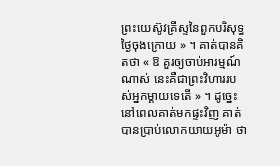ព្រះយេស៊ូវគ្រីស្ទនៃពួកបរិសុទ្ធថ្ងៃចុងក្រោយ » ។ គាត់បានគិតថា « ឱ គួរឲ្យចាប់អារម្មណ៍ណាស់ នេះគឺជាព្រះវិហាររបស់អ្នកម្ដាយទេតើ » ។ ដូច្នេះនៅពេលគាត់មកផ្ទះវិញ គាត់បានប្រាប់លោកយាយអូម៉ា ថា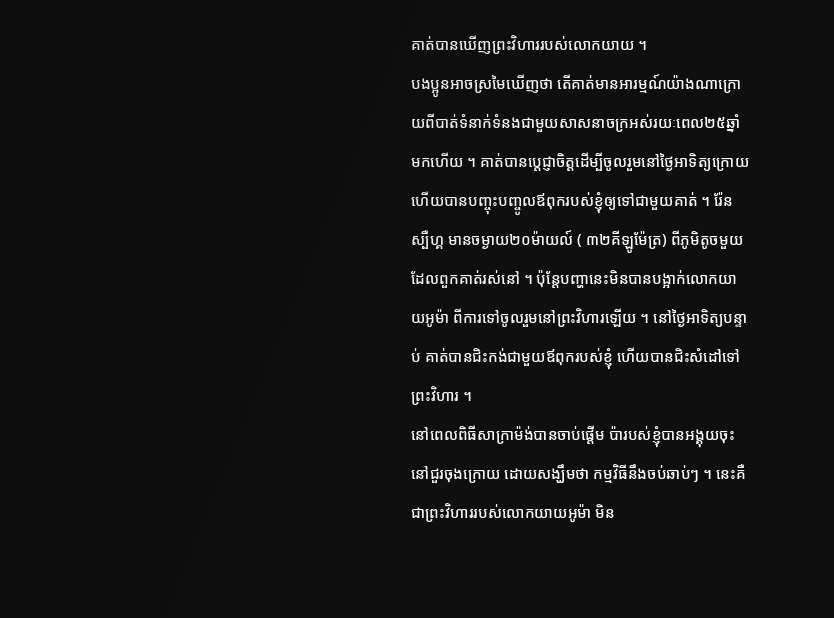គាត់បានឃើញព្រះវិហាររបស់លោកយាយ ។
បងប្អូនអាចស្រមៃឃើញថា តើគាត់មានអារម្មណ៍យ៉ាងណាក្រោយពីបាត់ទំនាក់ទំនងជាមួយសាសនាចក្រអស់រយៈពេល២៥ឆ្នាំមកហើយ ។ គាត់បានប្តេជ្ញាចិត្តដើម្បីចូលរួមនៅថ្ងៃអាទិត្យក្រោយ ហើយបានបញ្ចុះបញ្ចូលឪពុករបស់ខ្ញុំឲ្យទៅជាមួយគាត់ ។ រ៉ែនស្បឺហ្គ មានចម្ងាយ២០ម៉ាយល៍ ( ៣២គីឡូម៉ែត្រ) ពីភូមិតូចមួយដែលពួកគាត់រស់នៅ ។ ប៉ុន្តែបញ្ហានេះមិនបានបង្អាក់លោកយាយអូម៉ា ពីការទៅចូលរួមនៅព្រះវិហារឡើយ ។ នៅថ្ងៃអាទិត្យបន្ទាប់ គាត់បានជិះកង់ជាមួយឪពុករបស់ខ្ញុំ ហើយបានជិះសំដៅទៅព្រះវិហារ ។
នៅពេលពិធីសាក្រាម៉ង់បានចាប់ផ្ដើម ប៉ារបស់ខ្ញុំបានអង្គុយចុះនៅជួរចុងក្រោយ ដោយសង្ឃឹមថា កម្មវិធីនឹងចប់ឆាប់ៗ ។ នេះគឺជាព្រះវិហាររបស់លោកយាយអូម៉ា មិន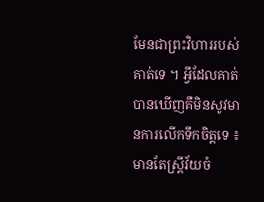មែនជាព្រះវិហាររបស់គាត់ទេ ។ អ្វីដែលគាត់បានឃើញគឺមិនសូវមានការលើកទឹកចិត្តទេ ៖ មានតែស្ត្រីវ័យចំ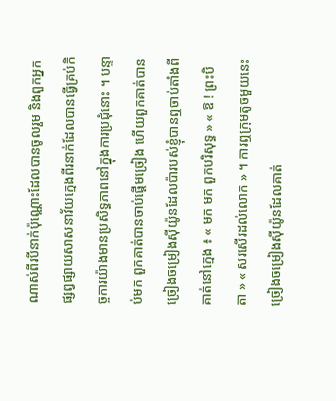ណាស់ពីរបីនាក់ប៉ុណ្ណោះដែលបានចូលរួម និងពួកអ្នកផ្សព្វផ្សាយសាសនាវ័យក្មេងពីរនាក់ដែលបានធ្វើគ្រប់កិច្ចការយ៉ាងមានប្រសិទ្ធភាពនៅក្នុងការប្រជុំនោះ ។ បន្ទាប់មក ពួកគាត់បានចាប់ផ្ដើមច្រៀង ហើយពួកគាត់បានច្រៀងចម្រៀងស៊ីយ៉ូនដែលប៉ារបស់ខ្ញុំបានឮចាប់តាំងពីគាត់នៅក្មេង ៖ « មក មក ពួកបរិសុទ្ធ » « ឱ ! ព្រះបិតា » « សរសើរដល់លោក » ។ ការឮក្រុមតូចមួយនេះច្រៀងចម្រៀងស៊ីយ៉ូនដែលគាត់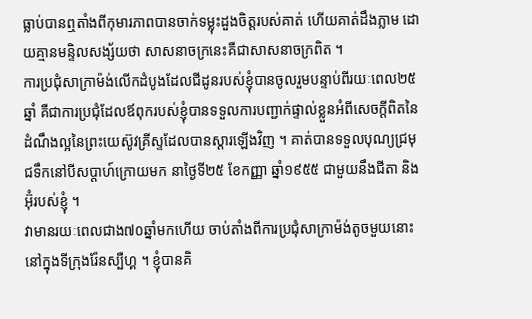ធ្លាប់បានឮតាំងពីកុមារភាពបានចាក់ទម្លុះដួងចិត្តរបស់គាត់ ហើយគាត់ដឹងភ្លាម ដោយគ្មានមន្ទិលសង្ស័យថា សាសនាចក្រនេះគឺជាសាសនាចក្រពិត ។
ការប្រជុំសាក្រាម៉ង់លើកដំបូងដែលជីដូនរបស់ខ្ញុំបានចូលរួមបន្ទាប់ពីរយៈពេល២៥ឆ្នាំ គឺជាការប្រជុំដែលឪពុករបស់ខ្ញុំបានទទួលការបញ្ជាក់ផ្ទាល់ខ្លួនអំពីសេចក្តីពិតនៃដំណឹងល្អនៃព្រះយេស៊ូវគ្រីស្ទដែលបានស្ដារឡើងវិញ ។ គាត់បានទទួលបុណ្យជ្រមុជទឹកនៅបីសប្តាហ៍ក្រោយមក នាថ្ងៃទី២៥ ខែកញ្ញា ឆ្នាំ១៩៥៥ ជាមួយនឹងជីតា និងអ៊ុំរបស់ខ្ញុំ ។
វាមានរយៈពេលជាង៧០ឆ្នាំមកហើយ ចាប់តាំងពីការប្រជុំសាក្រាម៉ង់តូចមួយនោះ នៅក្នុងទីក្រុងរ៉ែនស្បឺហ្គ ។ ខ្ញុំបានគិ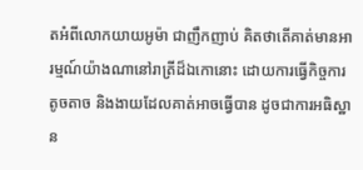តអំពីលោកយាយអូម៉ា ជាញឹកញាប់ គិតថាតើគាត់មានអារម្មណ៍យ៉ាងណានៅរាត្រីដ៏ឯកោនោះ ដោយការធ្វើកិច្ចការតូចតាច និងងាយដែលគាត់អាចធ្វើបាន ដូចជាការអធិស្ឋាន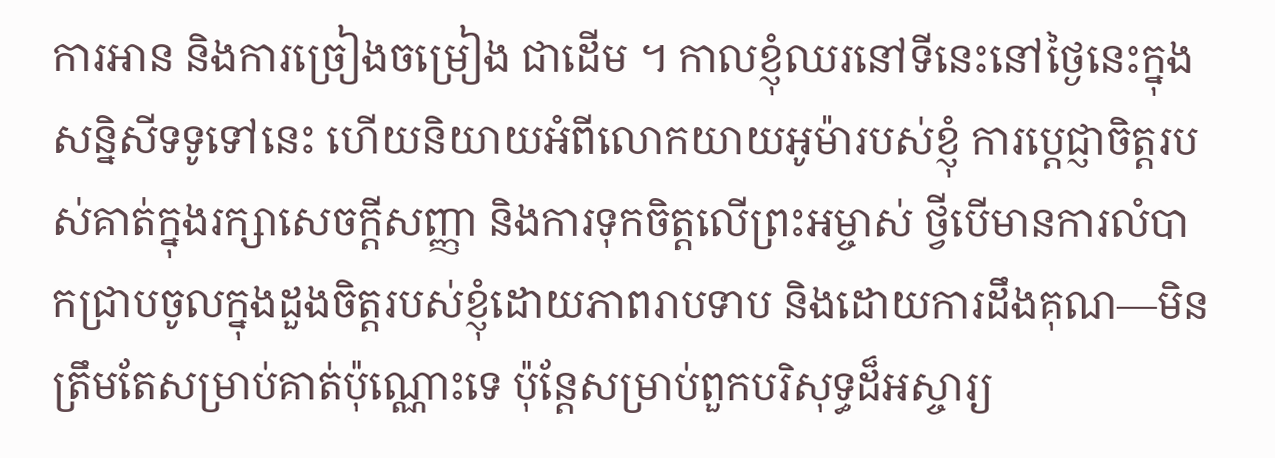ការអាន និងការច្រៀងចម្រៀង ជាដើម ។ កាលខ្ញុំឈរនៅទីនេះនៅថ្ងៃនេះក្នុងសន្និសីទទូទៅនេះ ហើយនិយាយអំពីលោកយាយអូម៉ារបស់ខ្ញុំ ការប្តេជ្ញាចិត្តរបស់គាត់ក្នុងរក្សាសេចក្តីសញ្ញា និងការទុកចិត្តលើព្រះអម្ចាស់ ថ្វីបើមានការលំបាកជ្រាបចូលក្នុងដួងចិត្តរបស់ខ្ញុំដោយភាពរាបទាប និងដោយការដឹងគុណ—មិនត្រឹមតែសម្រាប់គាត់ប៉ុណ្ណោះទេ ប៉ុន្តែសម្រាប់ពួកបរិសុទ្ធដ៏អស្ចារ្យ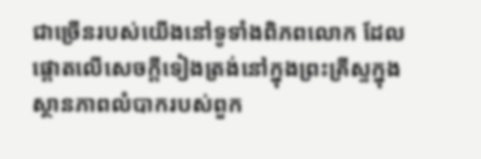ជាច្រើនរបស់យើងនៅទូទាំងពិភពលោក ដែលផ្តោតលើសេចក្តីទៀងត្រង់នៅក្នុងព្រះគ្រីស្ទក្នុងស្ថានភាពលំបាករបស់ពួក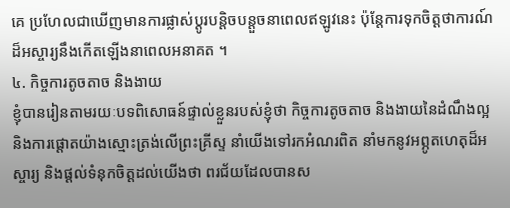គេ ប្រហែលជាឃើញមានការផ្លាស់ប្តូរបន្តិចបន្តួចនាពេលឥឡូវនេះ ប៉ុន្តែការទុកចិត្តថាការណ៍ដ៏អស្ចារ្យនឹងកើតឡើងនាពេលអនាគត ។
៤. កិច្ចការតូចតាច និងងាយ
ខ្ញុំបានរៀនតាមរយៈបទពិសោធន៍ផ្ទាល់ខ្លួនរបស់ខ្ញុំថា កិច្ចការតូចតាច និងងាយនៃដំណឹងល្អ និងការផ្ដោតយ៉ាងស្មោះត្រង់លើព្រះគ្រីស្ទ នាំយើងទៅរកអំណរពិត នាំមកនូវអព្ភូតហេតុដ៏អស្ចារ្យ និងផ្ដល់ទំនុកចិត្តដល់យើងថា ពរជ័យដែលបានស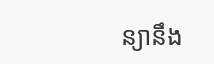ន្យានឹង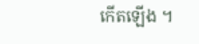កើតឡើង ។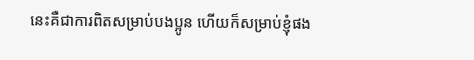នេះគឺជាការពិតសម្រាប់បងប្អូន ហើយក៏សម្រាប់ខ្ញុំផង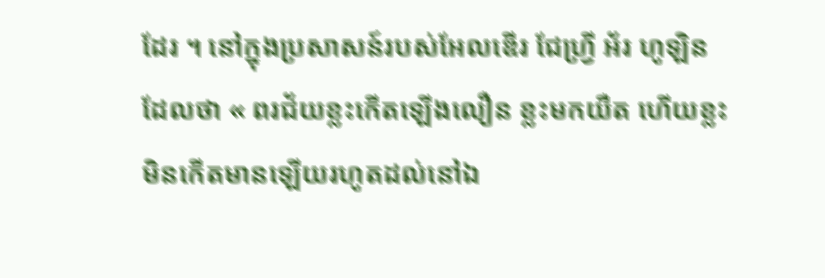ដែរ ។ នៅក្នុងប្រសាសន៍របស់អែលឌើរ ជែហ្វ្រី អ័រ ហូឡិន ដែលថា « ពរជ័យខ្លះកើតឡើងលឿន ខ្លះមកយឺត ហើយខ្លះមិនកើតមានឡើយរហូតដល់នៅឯ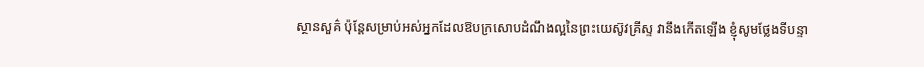ស្ថានសួគ៌ ប៉ុន្ដែសម្រាប់អស់អ្នកដែលឱបក្រសោបដំណឹងល្អនៃព្រះយេស៊ូវគ្រីស្ទ វានឹងកើតឡើង ខ្ញុំសូមថ្លែងទីបន្ទា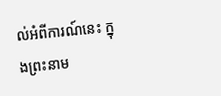ល់អំពីការណ៍នេះ ក្នុងព្រះនាម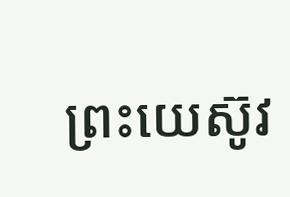ព្រះយេស៊ូវ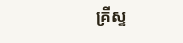គ្រីស្ទ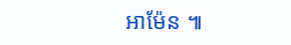អាម៉ែន ៕